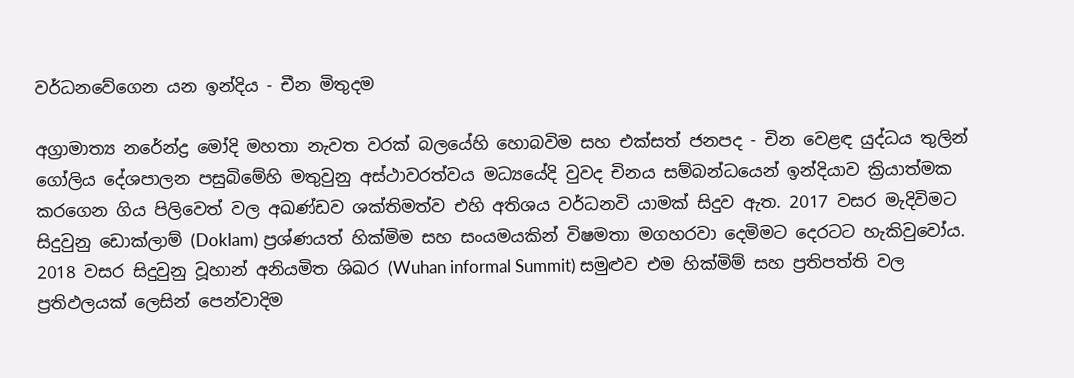වර්ධනවේගෙන යන ඉන්දිය - චීන මිතුදම

අග්‍රාමාත්‍ය නරේන්ද්‍ර මෝදි මහතා නැවත වරක් බලයේහි හොබවිම සහ එක්සත් ජනපද - චින වෙළඳ යුද්ධය තුලින් ගෝලිය දේශපාලන පසුබිමේහි මතුවුනු අස්ථාවරත්වය මධ්‍යයේදි වුවද චිනය සම්බන්ධයෙන් ඉන්දියාව ක්‍රියාත්මක කරගෙන ගිය පිලිවෙත් වල අඛණ්ඩව ශක්තිමත්ව එහි අතිශය වර්ධනවි යාමක් සිදුව ඇත. 2017 වසර මැදිවිමට සිදුවුනු ඩොක්ලාම් (Doklam) ප්‍රශ්ණයත් හික්මිම සහ සංයමයකින් විෂමතා මගහරවා දෙමිමට දෙරටට හැකිවුවෝය. 2018 වසර සිදුවුනු වූහාන් අනියමිත ශිඛර (Wuhan informal Summit) සමුළුව එම හික්මිම් සහ ප්‍රතිපත්ති වල ප්‍රතිඵලයක් ලෙසින් පෙන්වාදිම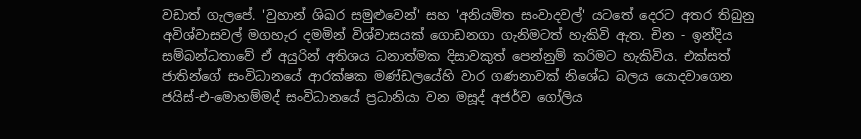වඩාත් ගැලපේ. 'වුහාන් ශිඛර සමුළුවෙන්' සහ 'අනියමිත සංවාදවල්' යටතේ දෙරට අතර තිබුනු අවිශ්වාසවල් මගහැර දමමින් විශ්වාසයක් ගොඩනගා ගැනිමටත් හැකිවි ඇත. චින - ඉන්දිය සම්බන්ධතාවේ ඒ අයුරින් අතිශය ධනාත්මක දිසාවකුත් පෙන්නුම් කරිමට හැකිවිය. එක්සත් ජාතින්ගේ සංවිධානයේ ආරක්ෂක මණ්ඩලයේහි වාර ගණනාවක් නිශේධ බලය යොදවාගෙන ජයිස්-එ-මොහම්මද් සංවිධානයේ ප්‍රධානියා වන මසූද් අජර්ව ගෝලිය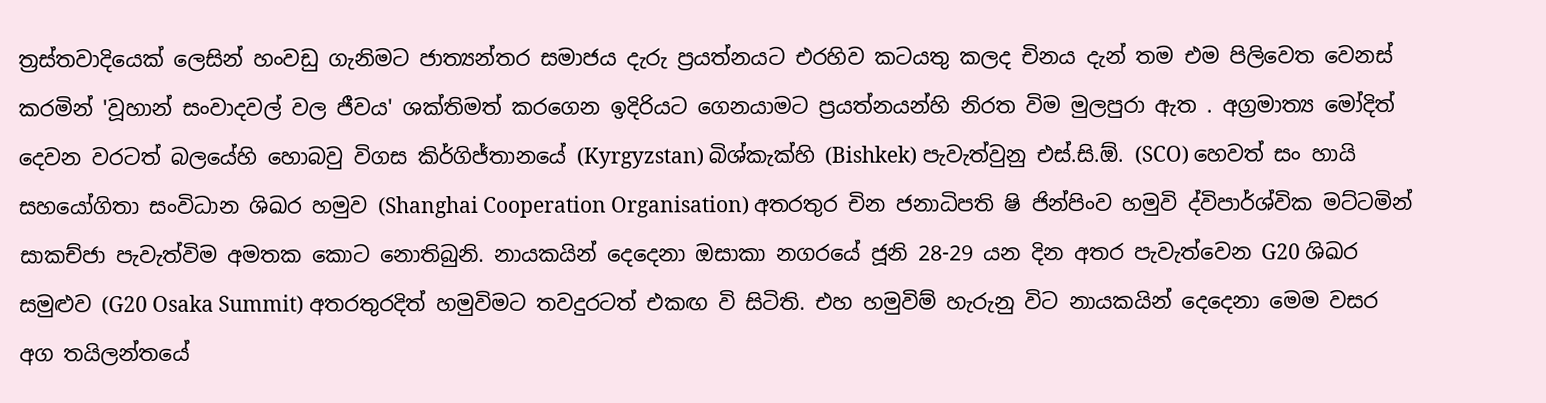ත්‍රස්තවාදියෙක් ලෙසින් හංවඩු ගැනිමට ජාත්‍යන්තර සමාජය දැරු ප්‍රයත්නයට එරහිව කටයතු කලද චිනය දැන් තම එම පිලිවෙත වෙනස් කරමින් 'වූහාන් සංවාදවල් වල ජීවය' ශක්තිමත් කරගෙන ඉදිරියට ගෙනයාමට ප්‍රයත්නයන්හි නිරත විම මුලපුරා ඇත . අග්‍රමාත්‍ය මෝදිත් දෙවන වරටත් බලයේහි හොබවු විගස කිර්ගිජ්තානයේ (Kyrgyzstan) බිශ්කැක්හි (Bishkek) පැවැත්වුනු එස්.සි.ඕ. (SCO) හෙවත් සං හායි සහයෝගිතා සංවිධාන ශිඛර හමුව (Shanghai Cooperation Organisation) අතරතුර චින ජනාධිපති ෂි ජින්පිංව හමුවි ද්විපාර්ශ්වික මට්ටමින් සාකච්ජා පැවැත්විම අමතක කොට නොතිබුනි. නායකයින් දෙදෙනා ඔසාකා නගරයේ ජූනි 28-29 යන දින අතර පැවැත්වෙන G20 ශිඛර සමුළුව (G20 Osaka Summit) අතරතුරදිත් හමුවිමට තවදුරටත් එකඟ වි සිටිති. එහ හමුවිම් හැරුනු විට නායකයින් දෙදෙනා මෙම වසර අග තයිලන්තයේ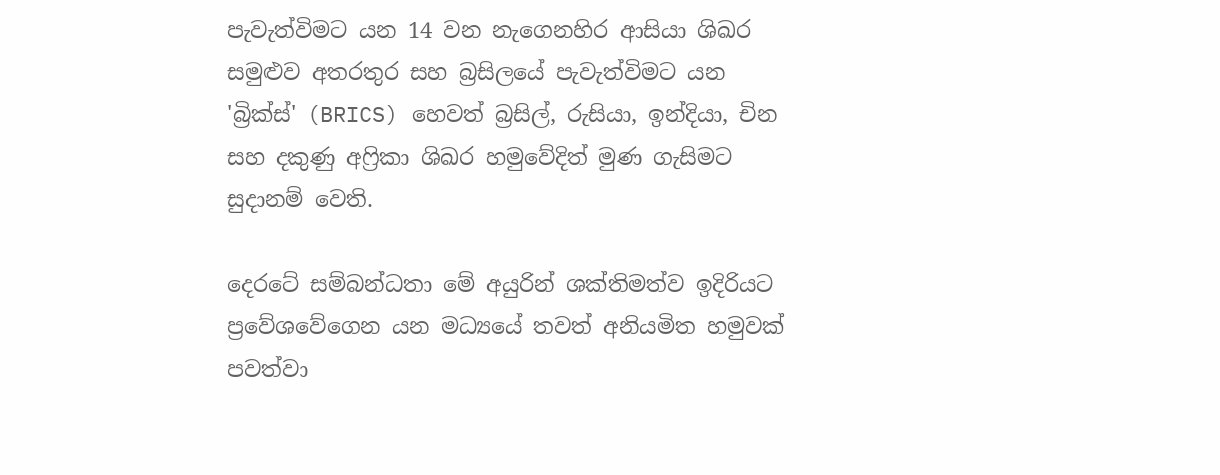පැවැත්විමට යන 14 වන නැගෙනහිර ආසියා ශිඛර සමුළුව අතරතුර සහ බ්‍රසිලයේ පැවැත්විමට යන 'බ්‍රික්ස්' (BRICS) හෙවත් බ්‍රසිල්, රුසියා, ඉන්දියා, චින සහ දකුණු අෆ්‍රිකා ශිඛර හමුවේදිත් මුණ ගැසිමට සුදානම් වෙති.

දෙරටේ සම්බන්ධතා මේ අයුරින් ශක්තිමත්ව ඉදිරියට ප්‍රවේශවේගෙන යන මධ්‍යයේ තවත් අනියමිත හමුවක් පවත්වා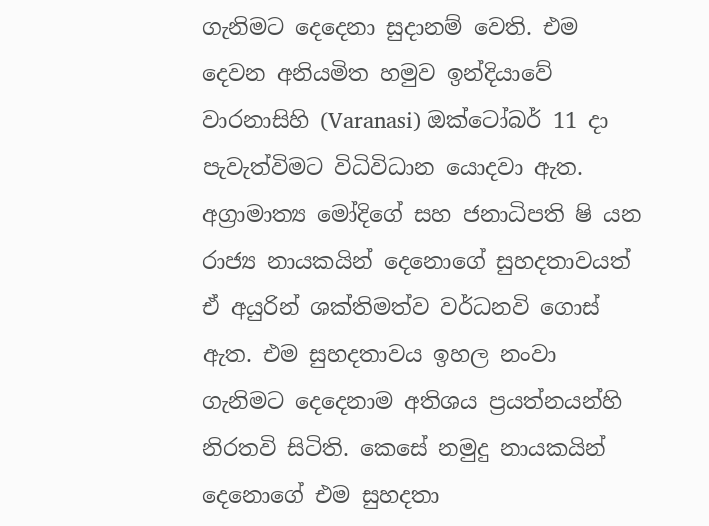ගැනිමට දෙදෙනා සුදානම් වෙති. එම දෙවන අනියමිත හමුව ඉන්දියාවේ වාරනාසිහි (Varanasi) ඔක්ටෝබර් 11 දා පැවැත්විමට විධිවිධාන යොදවා ඇත. අග්‍රාමාත්‍ය මෝදිගේ සහ ජනාධිපති ෂි යන රාජ්‍ය නායකයින් දෙනොගේ සුහදතාවයත් ඒ අයුරින් ශක්තිමත්ව වර්ධනවි ගොස් ඇත. එම සුහදතාවය ඉහල නංවා ගැනිමට දෙදෙනාම අතිශය ප්‍රයත්නයන්හි නිරතවි සිටිති. කෙසේ නමුදු නායකයින් දෙනොගේ එම සුහදතා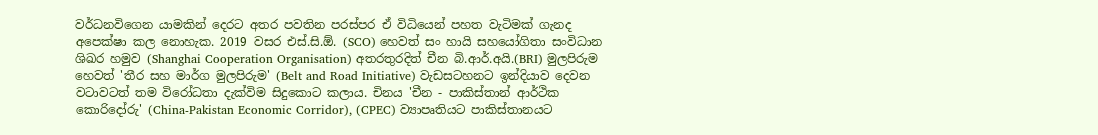වර්ධනවිගෙන යාමකින් දෙරට අතර පවතින පරස්පර ඒ විධියෙන් පහත වැටිමක් ගැනද අපෙක්ෂා කල නොහැක. 2019 වසර එස්.සි.ඕ. (SCO) හෙවත් සං හායි සහයෝගිතා සංවිධාන ශිඛර හමුව (Shanghai Cooperation Organisation) අතරතුරදිත් චීන බි.ආර්.අයි.(BRI) මුලපිරුම හෙවත් 'තීර සහ මාර්ග මුලපිරුම' (Belt and Road Initiative) වැඩසටහනට ඉන්දියාව දෙවන වටාවටත් තම විරෝධතා දැක්විම සිදුකොට කලාය. චිනය 'චීන - පාකිස්තාන් ආර්ථික කොරිදෝරු' (China-Pakistan Economic Corridor), (CPEC) ව්‍යාපෘතියට පාකිස්තානයට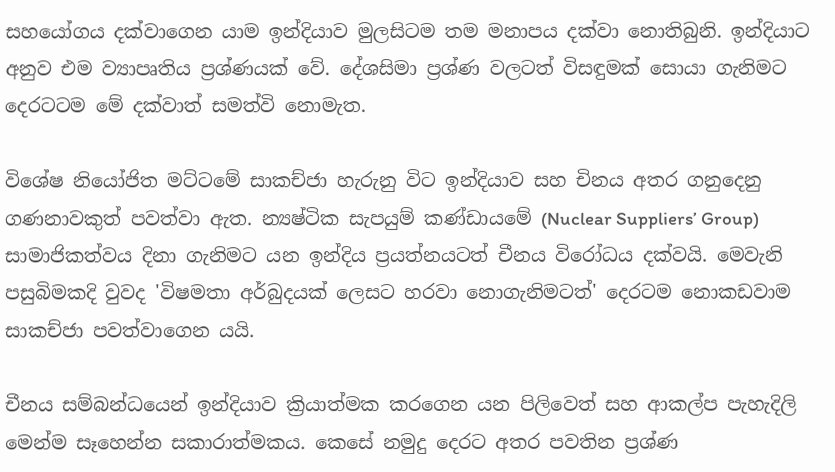සහයෝගය දක්වාගෙන යාම ඉන්දියාව මුලසිටම තම මනාපය දක්වා නොතිබුනි. ඉන්දියාට අනුව එම ව්‍යාපෘතිය ප්‍රශ්ණයක් වේ. දේශසිමා ප්‍රශ්ණ වලටත් විසඳුමක් සොයා ගැනිමට දෙරටටම මේ දක්වාත් සමත්වි නොමැත.

විශේෂ නියෝජිත මට්ටමේ සාකච්ජා හැරුනු විට ඉන්දියාව සහ චිනය අතර ගනුදෙනු ගණනාවකුත් පවත්වා ඇත. න්‍යෂ්ටික සැපයුම් කණ්ඩායමේ (Nuclear Suppliers’ Group) සාමාජිකත්වය දිනා ගැනිමට යන ඉන්දිය ප්‍රයත්නයටත් චීනය විරෝධය දක්වයි. මෙවැනි පසුබිමකදි වුවද 'විෂමතා අර්බුදයක් ලෙසට හරවා නොගැනිමටත්' දෙරටම නොකඩවාම සාකච්ජා පවත්වාගෙන යයි.

චීනය සම්බන්ධයෙන් ඉන්දියාව ක්‍රියාත්මක කරගෙන යන පිලිවෙත් සහ ආකල්ප පැහැදිලි මෙන්ම සෑහෙන්න සකාරාත්මකය. කෙසේ නමුදු දෙරට අතර පවතින ප්‍රශ්ණ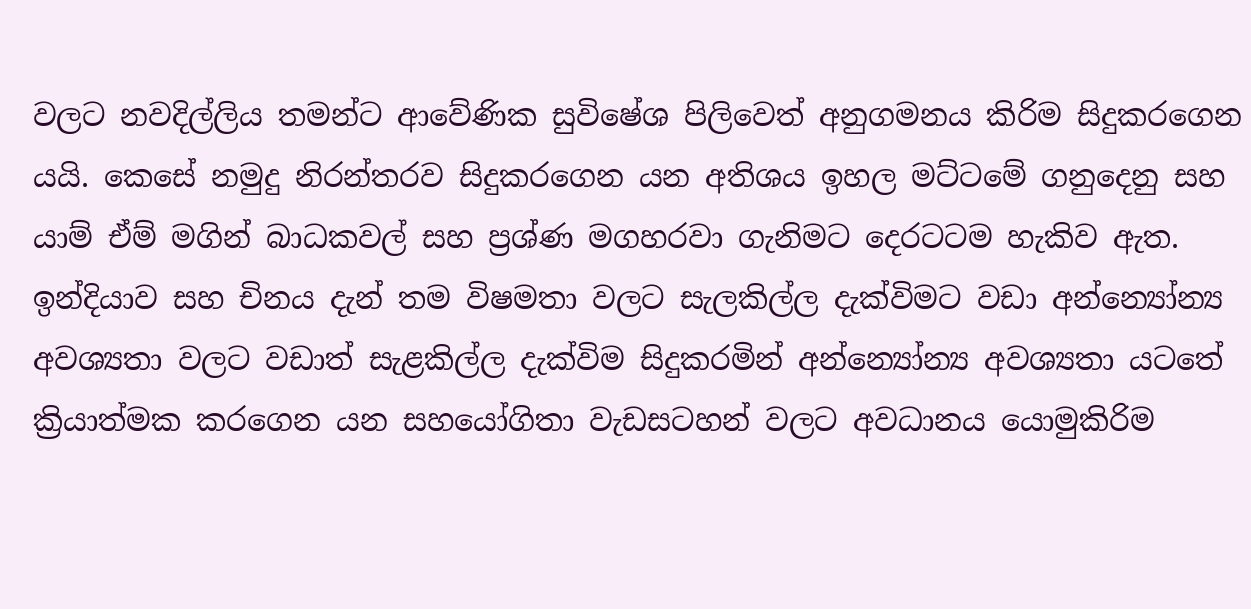වලට නවදිල්ලිය තමන්ට ආවේණික සුවිෂේශ පිලිවෙත් අනුගමනය කිරිම සිදුකරගෙන යයි. කෙසේ නමුදු නිරන්තරව සිදුකරගෙන යන අතිශය ඉහල මට්ටමේ ගනුදෙනු සහ යාම් ඒම් මගින් බාධකවල් සහ ප්‍රශ්ණ මගහරවා ගැනිමට දෙරටටම හැකිව ඇත. ඉන්දියාව සහ චිනය දැන් තම විෂමතා වලට සැලකිල්ල දැක්විමට වඩා අන්න්‍යෝන්‍ය අවශ්‍යතා වලට වඩාත් සැළකිල්ල දැක්විම සිදුකරමින් අන්න්‍යෝන්‍ය අවශ්‍යතා යටතේ ක්‍රියාත්මක කරගෙන යන සහයෝගිතා වැඩසටහන් වලට අවධානය යොමුකිරිම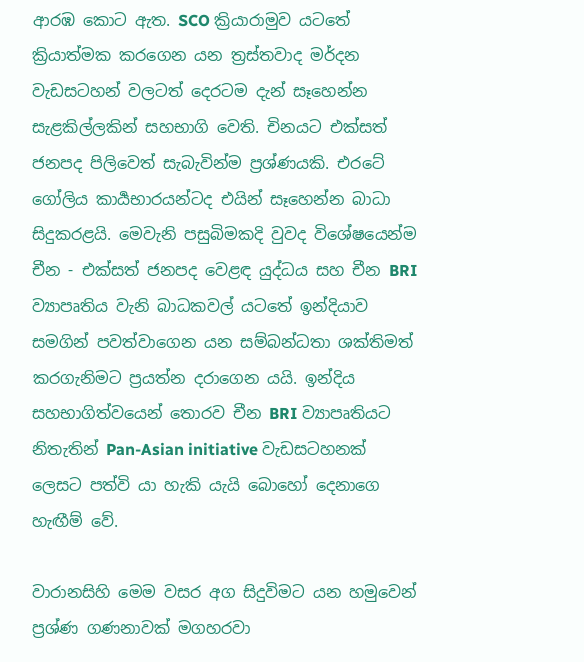ආරඹ කොට ඇත. SCO ක්‍රියාරාමුව යටතේ ක්‍රියාත්මක කරගෙන යන ත්‍රස්තවාද මර්දන වැඩසටහන් වලටත් දෙරටම දැන් සෑහෙන්න සැළකිල්ලකින් සහභාගි වෙති. චිනයට එක්සත් ජනපද පිලිවෙත් සැබැවින්ම ප්‍රශ්ණයකි. එරටේ ගෝලිය කාර්‍යභාරයන්ටද එයින් සෑහෙන්න බාධා සිදුකරළයි. මෙවැනි පසුබිමකදි වුවද විශේෂයෙන්ම චීන - එක්සත් ජනපද වෙළඳ යුද්ධය සහ චීන BRI ව්‍යාපෘතිය වැනි බාධකවල් යටතේ ඉන්දියාව සමගින් පවත්වාගෙන යන සම්බන්ධතා ශක්තිමත් කරගැනිමට ප්‍රයත්න දරාගෙන යයි. ඉන්දිය සහභාගිත්වයෙන් තොරව චීන BRI ව්‍යාපෘතියට නිතැතින් Pan-Asian initiative වැඩසටහනක් ලෙසට පත්වි යා හැකි යැයි බොහෝ දෙනාගෙ හැඟීම් වේ.

වාරානසිහි මෙම වසර අග සිදුවිමට යන හමුවෙන් ප්‍රශ්ණ ගණනාවක් මගහරවා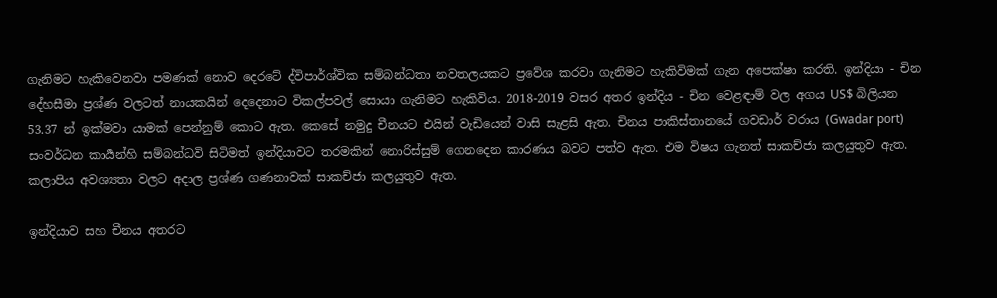ගැනිමට හැකිවෙනවා පමණක් නොව දෙරටේ ද්විපාර්ශ්වික සම්බන්ධතා නවතලයකට ප්‍රවේශ කරවා ගැනිමට හැකිවිමක් ගැන අපෙක්ෂා කරති. ඉන්දියා - චින දේහසීමා ප්‍රශ්ණ වලටත් නායකයින් දෙදෙනාට විකල්පවල් සොයා ගැනිමට හැකිවිය. 2018-2019 වසර අතර ඉන්දිය - චින වෙළඳාම් වල අගය US$ බිලියන 53.37 න් ඉක්මවා යාමක් පෙන්නුම් කොට ඇත. කෙසේ නමුදු චීනයට එයින් වැඩියෙන් වාසි සැළසි ඇත. චිනය පාකිස්තානයේ ගවඩාර් වරාය (Gwadar port) සංවර්ධන කාර්‍යන්හි සම්බන්ධවි සිටිමත් ඉන්දියාවට තරමකින් නොරිස්සුම් ගෙනදෙන කාරණය බවට පත්ව ඇත. එම විෂය ගැනත් සාකච්ජා කලයුතුව ඇත. කලාපිය අවශ්‍යතා වලට අදාල ප්‍රශ්ණ ගණනාවක් සාකච්ජා කලයුතුව ඇත.

ඉන්දියාව සහ චීනය අතරට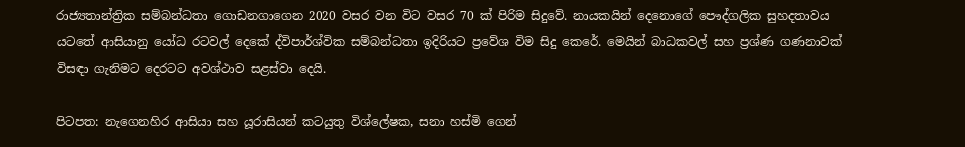රාජ්‍යතාන්ත්‍රික සම්බන්ධතා ගොඩනගාගෙන 2020 වසර වන විට වසර 70 ක් පිරිම සිදුවේ. නායකයින් දෙනොගේ පෞද්ගලික සුහදතාවය යටතේ ආසියානු යෝධ රටවල් දෙකේ ද්විපාර්ශ්වික සම්බන්ධතා ඉදිරියට ප්‍රවේශ විම සිදු කෙරේ. මෙයින් බාධකවල් සහ ප්‍රශ්ණ ගණනාවක් විසඳා ගැනිමට දෙරටට අවශ්ථාව සළස්වා දෙයි.

පිටපත: නැගෙනහිර ආසියා සහ යූරාසියන් කටයුතු විශ්ලේෂක, සනා හස්මි ගෙන්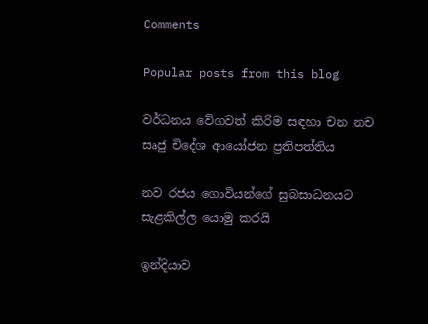Comments

Popular posts from this blog

වර්ධනය වේගවත් කිරිම සඳහා චන නච සෘජු චිදේශ ආයෝජන ප්‍රතිපත්තිය

නව රජය ගොවියන්ගේ සුබසාධනයට සැළකිල්ල යොමු කරයි

ඉන්දියාව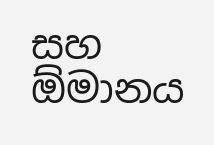සහ ඕමානය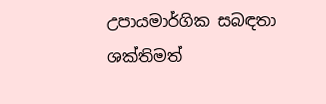උපායමාර්ගික සබඳතා ශක්තිමත්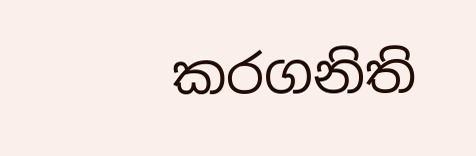කරගනිති